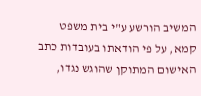המשיב הורשע ע"י בית משפט קמא, על פי הודאתו בעובדות כתב האישום המתוקן שהוגש נגדו,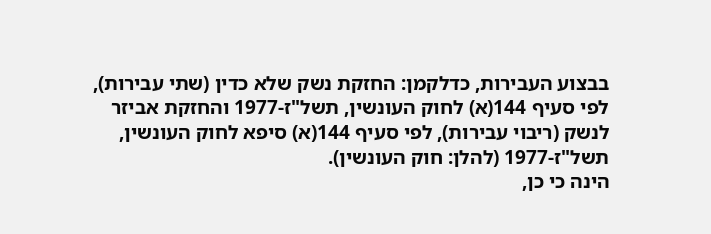בבצוע העבירות, כדלקמן: החזקת נשק שלא כדין (שתי עבירות), לפי סעיף 144(א) לחוק העונשין, תשל"ז-1977 והחזקת אביזר לנשק (ריבוי עבירות), לפי סעיף 144(א) סיפא לחוק העונשין, תשל"ז-1977 (להלן: חוק העונשין).
הינה כי כן,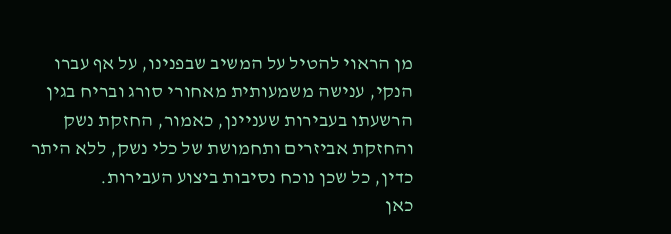מן הראוי להטיל על המשיב שבפנינו, על אף עברו הנקי, ענישה משמעותית מאחורי סורג ובריח בגין הרשעתו בעבירות שעניינן, כאמור, החזקת נשק והחזקת אביזרים ותחמושת של כלי נשק, ללא היתר כדין, כל שכן נוכח נסיבות ביצוע העבירות.
כאן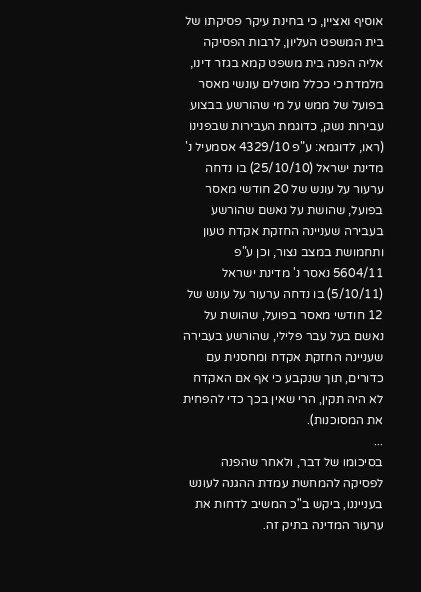אוסיף ואציין, כי בחינת עיקר פסיקתו של בית המשפט העליון, לרבות הפסיקה אליה הפנה בית משפט קמא בגזר דינו, מלמדת כי ככלל מוטלים עונשי מאסר בפועל של ממש על מי שהורשע בבצוע עבירות נשק, כדוגמת העבירות שבפנינו (ראו, לדוגמא: ע"פ 4329/10 אסמעיל נ' מדינת ישראל (25/10/10) בו נדחה ערעור על עונש של 20 חודשי מאסר בפועל, שהושת על נאשם שהורשע בעבירה שעניינה החזקת אקדח טעון ותחמושת במצב נצור, וכן ע"פ 5604/11 נאסר נ' מדינת ישראל (5/10/11) בו נדחה ערעור על עונש של 12 חודשי מאסר בפועל, שהושת על נאשם בעל עבר פלילי, שהורשע בעבירה שעניינה החזקת אקדח ומחסנית עם כדורים, תוך שנקבע כי אף אם האקדח לא היה תקין, הרי שאין בכך כדי להפחית את המסוכנות).
...
בסיכומו של דבר, ולאחר שהפנה לפסיקה להמחשת עמדת ההגנה לעונש בענייננו, ביקש ב"כ המשיב לדחות את ערעור המדינה בתיק זה.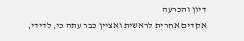דיון והכרעה
אקדים אחרית לראשית ואציין כבר עתה כי, לדידי,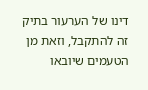דינו של הערעור בתיק זה להתקבל, וזאת מן הטעמים שיובאו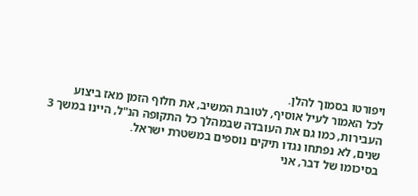ויפורטו בסמוך להלן.
לכל האמור לעיל אוסיף, לטובת המשיב, את חלוף הזמן מאז ביצוע העבירות, כמו גם את העובדה שבמהלך כל התקופה הנ"ל, היינו במשך 3 שנים, לא נפתחו נגדו תיקים נוספים במשטרת ישראל.
בסיכומו של דבר, אני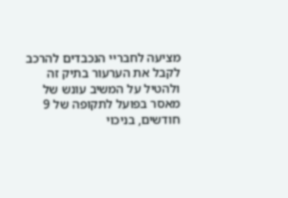מציעה לחבריי הנכבדים להרכב לקבל את הערעור בתיק זה ולהטיל על המשיב עונש של מאסר בפועל לתקופה של 9 חודשים, בניכוי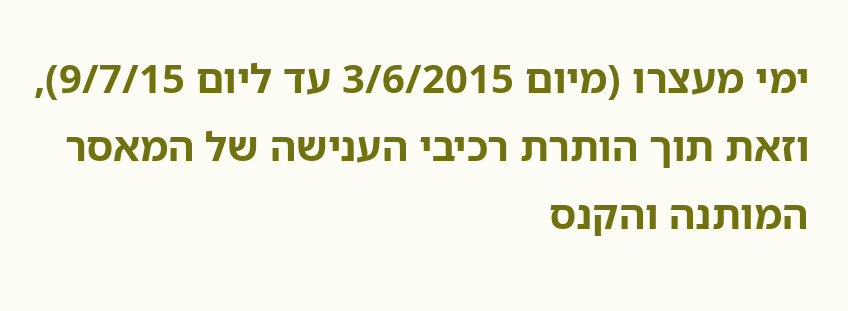ימי מעצרו (מיום 3/6/2015 עד ליום 9/7/15), וזאת תוך הותרת רכיבי הענישה של המאסר המותנה והקנס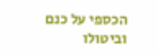הכספי על כנם וביטולו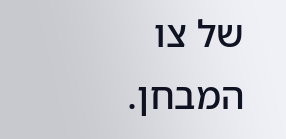של צו המבחן.